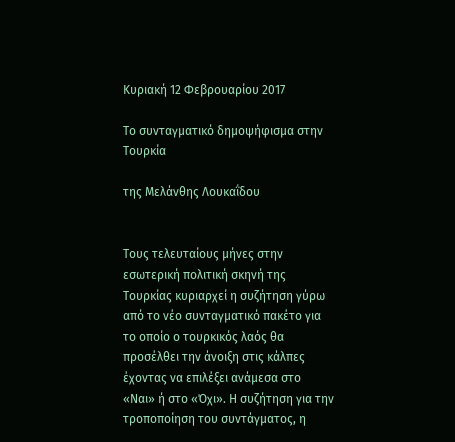Κυριακή 12 Φεβρουαρίου 2017

Το συνταγματικό δημοψήφισμα στην Τουρκία

της Μελάνθης Λουκαΐδου


Τους τελευταίους μήνες στην εσωτερική πολιτική σκηνή της Τουρκίας κυριαρχεί η συζήτηση γύρω από το νέο συνταγματικό πακέτο για το οποίο ο τουρκικός λαός θα προσέλθει την άνοιξη στις κάλπες έχοντας να επιλέξει ανάμεσα στο «Ναι» ή στο «Όχι». Η συζήτηση για την τροποποίηση του συντάγματος, η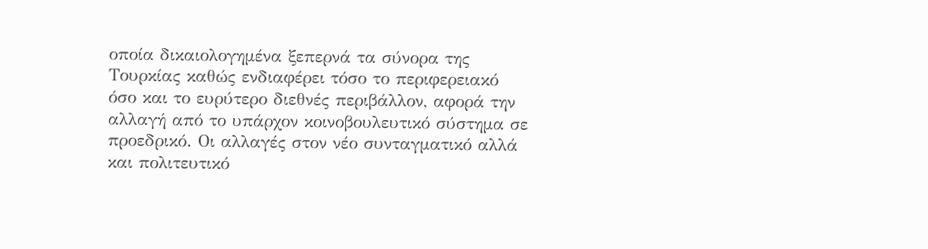οποία δικαιολογημένα ξεπερνά τα σύνορα της Τουρκίας καθώς ενδιαφέρει τόσο το περιφερειακό όσο και το ευρύτερο διεθνές περιβάλλον, αφορά την αλλαγή από το υπάρχον κοινοβουλευτικό σύστημα σε προεδρικό. Οι αλλαγές στον νέο συνταγματικό αλλά και πολιτευτικό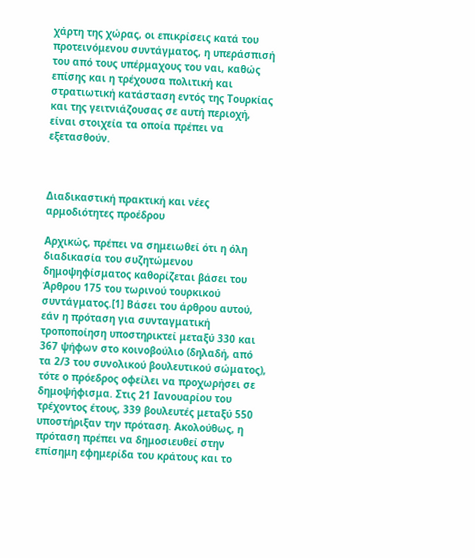χάρτη της χώρας, οι επικρίσεις κατά του προτεινόμενου συντάγματος, η υπεράσπισή του από τους υπέρμαχους του ναι, καθώς επίσης και η τρέχουσα πολιτική και στρατιωτική κατάσταση εντός της Τουρκίας και της γειτνιάζουσας σε αυτή περιοχή, είναι στοιχεία τα οποία πρέπει να εξετασθούν.



Διαδικαστική πρακτική και νέες αρμοδιότητες προέδρου

Αρχικώς, πρέπει να σημειωθεί ότι η όλη διαδικασία του συζητώμενου δημοψηφίσματος καθορίζεται βάσει του Άρθρου 175 του τωρινού τουρκικού συντάγματος.[1] Βάσει του άρθρου αυτού, εάν η πρόταση για συνταγματική τροποποίηση υποστηρικτεί μεταξύ 330 και 367 ψήφων στο κοινοβούλιο (δηλαδή, από τα 2/3 του συνολικού βουλευτικού σώματος), τότε ο πρόεδρος οφείλει να προχωρήσει σε δημοψήφισμα. Στις 21 Ιανουαρίου του τρέχοντος έτους, 339 βουλευτές μεταξύ 550 υποστήριξαν την πρόταση. Ακολούθως, η πρόταση πρέπει να δημοσιευθεί στην επίσημη εφημερίδα του κράτους και το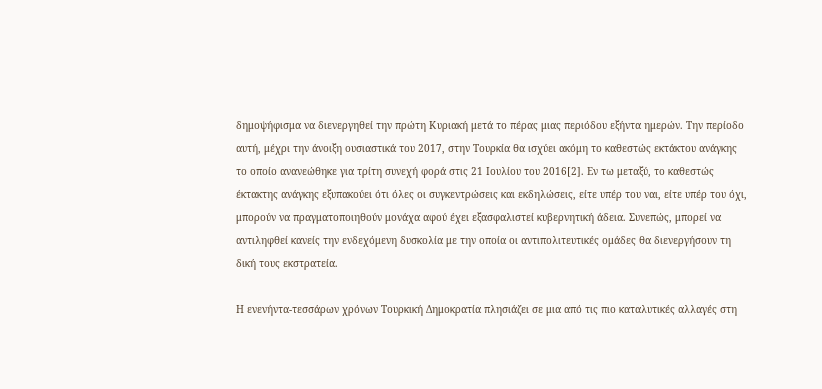δημοψήφισμα να διενεργηθεί την πρώτη Κυριακή μετά το πέρας μιας περιόδου εξήντα ημερών. Την περίοδο αυτή, μέχρι την άνοιξη ουσιαστικά του 2017, στην Τουρκία θα ισχύει ακόμη το καθεστώς εκτάκτου ανάγκης το οποίο ανανεώθηκε για τρίτη συνεχή φορά στις 21 Ιουλίου του 2016[2]. Εν τω μεταξύ, το καθεστώς έκτακτης ανάγκης εξυπακούει ότι όλες οι συγκεντρώσεις και εκδηλώσεις, είτε υπέρ του ναι, είτε υπέρ του όχι, μπορούν να πραγματοποιηθούν μονάχα αφού έχει εξασφαλιστεί κυβερνητική άδεια. Συνεπώς, μπορεί να αντιληφθεί κανείς την ενδεχόμενη δυσκολία με την οποία οι αντιπολιτευτικές ομάδες θα διενεργήσουν τη δική τους εκστρατεία.

Η ενενήντα-τεσσάρων χρόνων Τουρκική Δημοκρατία πλησιάζει σε μια από τις πιο καταλυτικές αλλαγές στη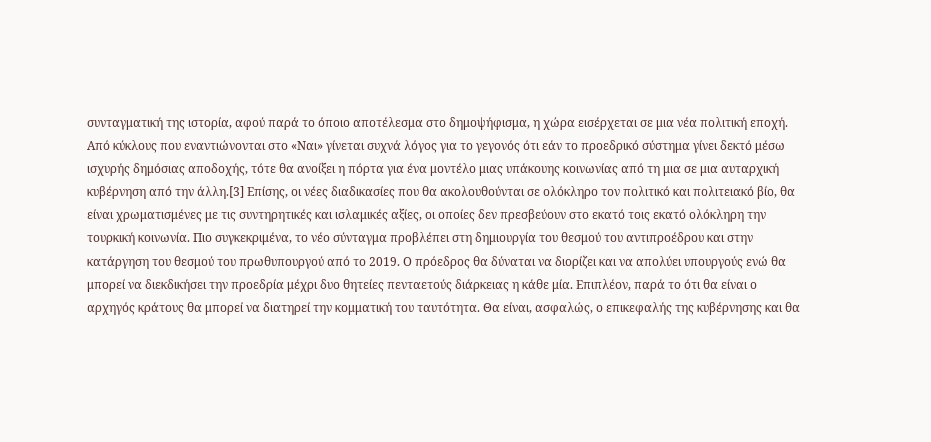συνταγματική της ιστορία, αφού παρά το όποιο αποτέλεσμα στο δημοψήφισμα, η χώρα εισέρχεται σε μια νέα πολιτική εποχή. Από κύκλους που εναντιώνονται στο «Ναι» γίνεται συχνά λόγος για το γεγονός ότι εάν το προεδρικό σύστημα γίνει δεκτό μέσω ισχυρής δημόσιας αποδοχής, τότε θα ανοίξει η πόρτα για ένα μοντέλο μιας υπάκουης κοινωνίας από τη μια σε μια αυταρχική κυβέρνηση από την άλλη.[3] Επίσης, οι νέες διαδικασίες που θα ακολουθούνται σε ολόκληρο τον πολιτικό και πολιτειακό βίο, θα είναι χρωματισμένες με τις συντηρητικές και ισλαμικές αξίες, οι οποίες δεν πρεσβεύουν στο εκατό τοις εκατό ολόκληρη την τουρκική κοινωνία. Πιο συγκεκριμένα, το νέο σύνταγμα προβλέπει στη δημιουργία του θεσμού του αντιπροέδρου και στην κατάργηση του θεσμού του πρωθυπουργού από το 2019. Ο πρόεδρος θα δύναται να διορίζει και να απολύει υπουργούς ενώ θα μπορεί να διεκδικήσει την προεδρία μέχρι δυο θητείες πενταετούς διάρκειας η κάθε μία. Επιπλέον, παρά το ότι θα είναι ο αρχηγός κράτους θα μπορεί να διατηρεί την κομματική του ταυτότητα. Θα είναι, ασφαλώς, ο επικεφαλής της κυβέρνησης και θα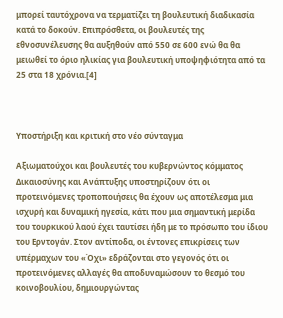μπορεί ταυτόχρονα να τερματίζει τη βουλευτική διαδικασία κατά το δοκούν. Επιπρόσθετα, οι βουλευτές της εθνοσυνέλευσης θα αυξηθούν από 550 σε 600 ενώ θα θα μειωθεί το όριο ηλικίας για βουλευτική υποψηφιότητα από τα 25 στα 18 χρόνια.[4]



Υποστήριξη και κριτική στο νέο σύνταγμα

Αξιωματούχοι και βουλευτές του κυβερνώντος κόμματος Δικαιοσύνης και Ανάπτυξης υποστηρίζουν ότι οι προτεινόμενες τροποποιήσεις θα έχουν ως αποτέλεσμα μια ισχυρή και δυναμική ηγεσία, κάτι που μια σημαντική μερίδα του τουρκικού λαού έχει ταυτίσει ήδη με το πρόσωπο του ίδιου του Ερντογάν. Στον αντίποδα, οι έντονες επικρίσεις των υπέρμαχων του «Όχι» εδράζονται στο γεγονός ότι οι προτεινόμενες αλλαγές θα αποδυναμώσουν το θεσμό του κοινοβουλίου, δημιουργώντας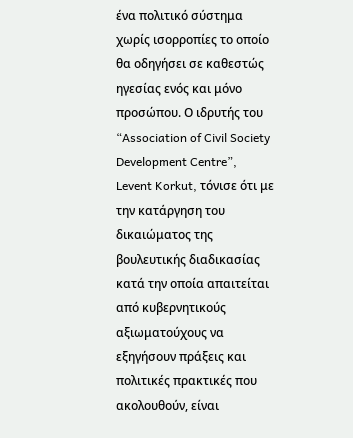ένα πολιτικό σύστημα χωρίς ισορροπίες το οποίο θα οδηγήσει σε καθεστώς ηγεσίας ενός και μόνο προσώπου. Ο ιδρυτής του “Association of Civil Society Development Centre”, Levent Korkut, τόνισε ότι με την κατάργηση του δικαιώματος της βουλευτικής διαδικασίας κατά την οποία απαιτείται από κυβερνητικούς αξιωματούχους να εξηγήσουν πράξεις και πολιτικές πρακτικές που ακολουθούν, είναι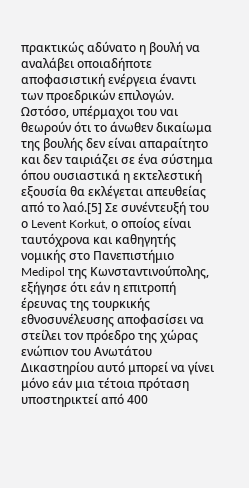πρακτικώς αδύνατο η βουλή να αναλάβει οποιαδήποτε αποφασιστική ενέργεια έναντι των προεδρικών επιλογών. Ωστόσο, υπέρμαχοι του ναι θεωρούν ότι το άνωθεν δικαίωμα της βουλής δεν είναι απαραίτητο και δεν ταιριάζει σε ένα σύστημα όπου ουσιαστικά η εκτελεστική εξουσία θα εκλέγεται απευθείας από το λαό.[5] Σε συνέντευξή του ο Levent Korkut, ο οποίος είναι ταυτόχρονα και καθηγητής νομικής στο Πανεπιστήμιο Medipol της Κωνσταντινούπολης, εξήγησε ότι εάν η επιτροπή έρευνας της τουρκικής εθνοσυνέλευσης αποφασίσει να στείλει τον πρόεδρο της χώρας ενώπιον του Ανωτάτου Δικαστηρίου αυτό μπορεί να γίνει μόνο εάν μια τέτοια πρόταση υποστηρικτεί από 400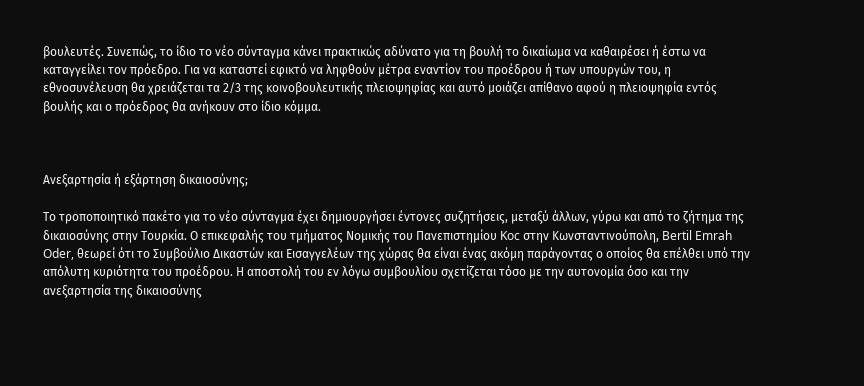βουλευτές. Συνεπώς, το ίδιο το νέο σύνταγμα κάνει πρακτικώς αδύνατο για τη βουλή το δικαίωμα να καθαιρέσει ή έστω να καταγγείλει τον πρόεδρο. Για να καταστεί εφικτό να ληφθούν μέτρα εναντίον του προέδρου ή των υπουργών του, η εθνοσυνέλευση θα χρειάζεται τα 2/3 της κοινοβουλευτικής πλειοψηφίας και αυτό μοιάζει απίθανο αφού η πλειοψηφία εντός βουλής και ο πρόεδρος θα ανήκουν στο ίδιο κόμμα.



Ανεξαρτησία ή εξάρτηση δικαιοσύνης;

Το τροποποιητικό πακέτο για το νέο σύνταγμα έχει δημιουργήσει έντονες συζητήσεις, μεταξύ άλλων, γύρω και από το ζήτημα της δικαιοσύνης στην Τουρκία. Ο επικεφαλής του τμήματος Νομικής του Πανεπιστημίου Koc στην Κωνσταντινούπολη, Bertil Emrah Oder, θεωρεί ότι το Συμβούλιο Δικαστών και Εισαγγελέων της χώρας θα είναι ένας ακόμη παράγοντας ο οποίος θα επέλθει υπό την απόλυτη κυριότητα του προέδρου. Η αποστολή του εν λόγω συμβουλίου σχετίζεται τόσο με την αυτονομία όσο και την ανεξαρτησία της δικαιοσύνης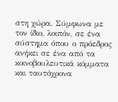στη χώρα. Σύμφωνα με τον ίδιο, λοιπόν, σε ένα σύστημα όπου ο πρόεδρος ανήκει σε ένα από τα κοινοβουλευτικά κόμματα και ταυτόχρονα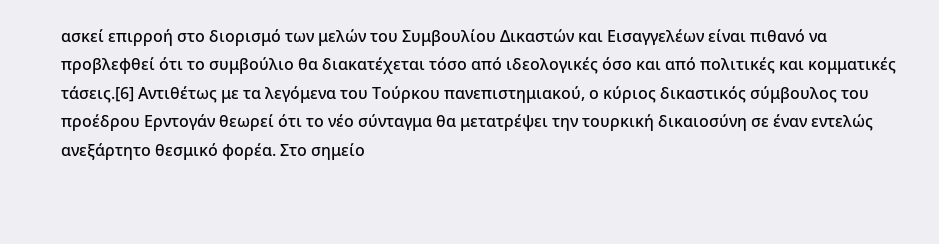ασκεί επιρροή στο διορισμό των μελών του Συμβουλίου Δικαστών και Εισαγγελέων είναι πιθανό να προβλεφθεί ότι το συμβούλιο θα διακατέχεται τόσο από ιδεολογικές όσο και από πολιτικές και κομματικές τάσεις.[6] Αντιθέτως με τα λεγόμενα του Τούρκου πανεπιστημιακού, ο κύριος δικαστικός σύμβουλος του προέδρου Ερντογάν θεωρεί ότι το νέο σύνταγμα θα μετατρέψει την τουρκική δικαιοσύνη σε έναν εντελώς ανεξάρτητο θεσμικό φορέα. Στο σημείο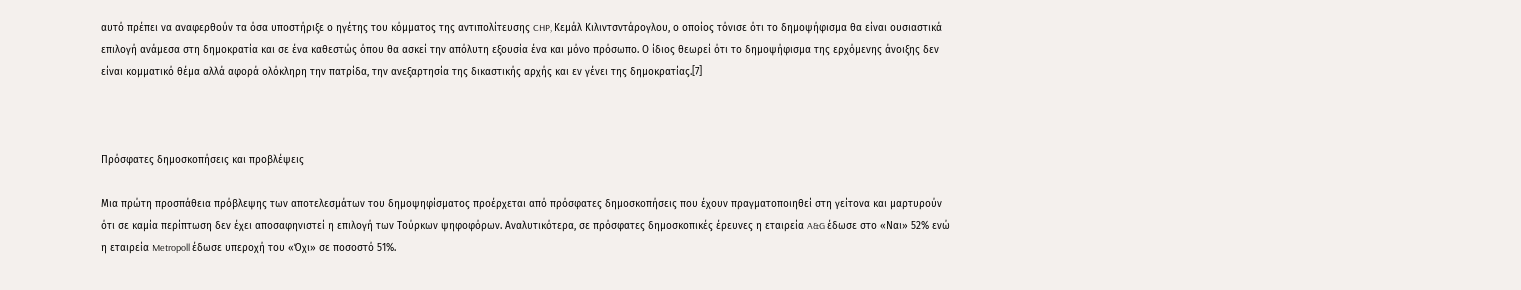αυτό πρέπει να αναφερθούν τα όσα υποστήριξε ο ηγέτης του κόμματος της αντιπολίτευσης CHP, Κεμάλ Κιλιντσντάρογλου, ο οποίος τόνισε ότι το δημοψήφισμα θα είναι ουσιαστικά επιλογή ανάμεσα στη δημοκρατία και σε ένα καθεστώς όπου θα ασκεί την απόλυτη εξουσία ένα και μόνο πρόσωπο. Ο ίδιος θεωρεί ότι το δημοψήφισμα της ερχόμενης άνοιξης δεν είναι κομματικό θέμα αλλά αφορά ολόκληρη την πατρίδα, την ανεξαρτησία της δικαστικής αρχής και εν γένει της δημοκρατίας.[7]



Πρόσφατες δημοσκοπήσεις και προβλέψεις

Μια πρώτη προσπάθεια πρόβλεψης των αποτελεσμάτων του δημοψηφίσματος προέρχεται από πρόσφατες δημοσκοπήσεις που έχουν πραγματοποιηθεί στη γείτονα και μαρτυρούν ότι σε καμία περίπτωση δεν έχει αποσαφηνιστεί η επιλογή των Τούρκων ψηφοφόρων. Αναλυτικότερα, σε πρόσφατες δημοσκοπικές έρευνες η εταιρεία A&G έδωσε στο «Ναι» 52% ενώ η εταιρεία Metropoll έδωσε υπεροχή του «Όχι» σε ποσοστό 51%.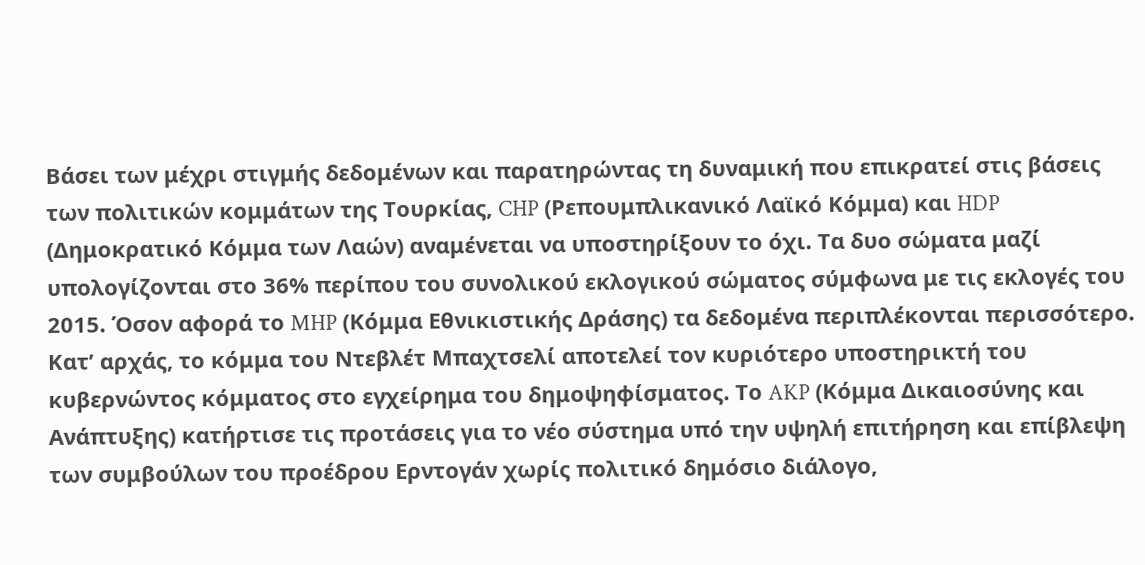Βάσει των μέχρι στιγμής δεδομένων και παρατηρώντας τη δυναμική που επικρατεί στις βάσεις των πολιτικών κομμάτων της Τουρκίας, CHP (Ρεπουμπλικανικό Λαϊκό Κόμμα) και HDP (Δημοκρατικό Κόμμα των Λαών) αναμένεται να υποστηρίξουν το όχι. Τα δυο σώματα μαζί υπολογίζονται στο 36% περίπου του συνολικού εκλογικού σώματος σύμφωνα με τις εκλογές του 2015. Όσον αφορά το MHP (Κόμμα Εθνικιστικής Δράσης) τα δεδομένα περιπλέκονται περισσότερο. Κατ’ αρχάς, το κόμμα του Ντεβλέτ Μπαχτσελί αποτελεί τον κυριότερο υποστηρικτή του κυβερνώντος κόμματος στο εγχείρημα του δημοψηφίσματος. Το AKP (Κόμμα Δικαιοσύνης και Ανάπτυξης) κατήρτισε τις προτάσεις για το νέο σύστημα υπό την υψηλή επιτήρηση και επίβλεψη των συμβούλων του προέδρου Ερντογάν χωρίς πολιτικό δημόσιο διάλογο,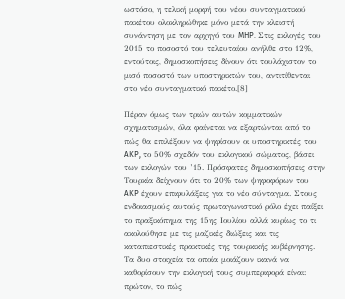ωστόσο, η τελική μορφή του νέου συνταγματικού πακέτου ολοκληρώθηκε μόνο μετά την κλειστή συνάντηση με τον αρχηγό του MHP. Στις εκλογές του 2015 το ποσοστό του τελευταίου ανήλθε στο 12%, εντούτοις, δημοσκοπήσεις δίνουν ότι τουλάχιστον το μισό ποσοστό των υποστηρικτών του, αντιτίθενται στο νέο συνταγματικό πακέτο.[8]

Πέραν όμως των τριών αυτών κομματικών σχηματισμών, όλα φαίνεται να εξαρτώνται από το πώς θα επιλέξουν να ψηφίσουν οι υποστηρικτές του AKP, το 50% σχεδόν του εκλογικού σώματος, βάσει των εκλογών του ’15. Πρόσφατες δημοσκοπήσεις στην Τουρκία δείχνουν ότι το 20% των ψηφοφόρων του AKP έχουν επιφυλάξεις για το νέο σύνταγμα. Στους ενδοιασμούς αυτούς πρωταγωνιστικό ρόλο έχει παίξει το πραξικόπημα της 15ης Ιουλίου αλλά κυρίως το τι ακολούθησε με τις μαζικές διώξεις και τις καταπιεστικές πρακτικές της τουρκικής κυβέρνησης. Τα δυο στοιχεία τα οποία μοιάζουν ικανά να καθορίσουν την εκλογική τους συμπεριφορά είναι: πρώτον, το πώς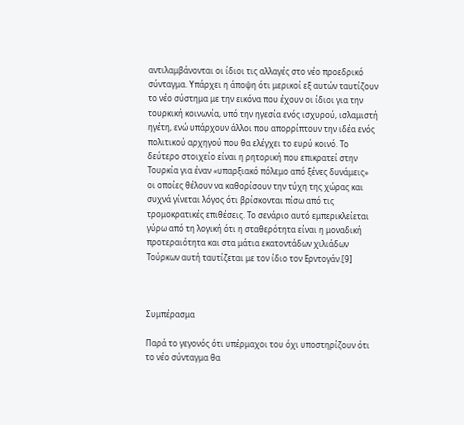αντιλαμβάνονται οι ίδιοι τις αλλαγές στο νέο προεδρικό σύνταγμα. Υπάρχει η άποψη ότι μερικοί εξ αυτών ταυτίζουν το νέο σύστημα με την εικόνα που έχουν οι ίδιοι για την τουρκική κοινωνία, υπό την ηγεσία ενός ισχυρού, ισλαμιστή ηγέτη, ενώ υπάρχουν άλλοι που απορρίπτουν την ιδέα ενός πολιτικού αρχηγού που θα ελέγχει το ευρύ κοινό. Το δεύτερο στοιχείο είναι η ρητορική που επικρατεί στην Τουρκία για έναν «υπαρξιακό πόλεμο από ξένες δυνάμεις» οι οποίες θέλουν να καθορίσουν την τύχη της χώρας και συχνά γίνεται λόγος ότι βρίσκονται πίσω από τις τρομοκρατικές επιθέσεις. Το σενάριο αυτό εμπερικλείεται γύρω από τη λογική ότι η σταθερότητα είναι η μοναδική προτεραιότητα και στα μάτια εκατοντάδων χιλιάδων Τούρκων αυτή ταυτίζεται με τον ίδιο τον Ερντογάν.[9]



Συμπέρασμα

Παρά το γεγονός ότι υπέρμαχοι του όχι υποστηρίζουν ότι το νέο σύνταγμα θα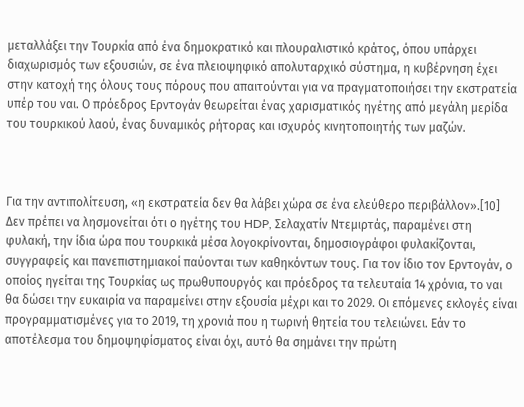μεταλλάξει την Τουρκία από ένα δημοκρατικό και πλουραλιστικό κράτος, όπου υπάρχει διαχωρισμός των εξουσιών, σε ένα πλειοψηφικό απολυταρχικό σύστημα, η κυβέρνηση έχει στην κατοχή της όλους τους πόρους που απαιτούνται για να πραγματοποιήσει την εκστρατεία υπέρ του ναι. Ο πρόεδρος Ερντογάν θεωρείται ένας χαρισματικός ηγέτης από μεγάλη μερίδα του τουρκικού λαού, ένας δυναμικός ρήτορας και ισχυρός κινητοποιητής των μαζών.



Για την αντιπολίτευση, «η εκστρατεία δεν θα λάβει χώρα σε ένα ελεύθερο περιβάλλον».[10] Δεν πρέπει να λησμονείται ότι ο ηγέτης του HDP, Σελαχατίν Ντεμιρτάς, παραμένει στη φυλακή, την ίδια ώρα που τουρκικά μέσα λογοκρίνονται, δημοσιογράφοι φυλακίζονται, συγγραφείς και πανεπιστημιακοί παύονται των καθηκόντων τους. Για τον ίδιο τον Ερντογάν, ο οποίος ηγείται της Τουρκίας ως πρωθυπουργός και πρόεδρος τα τελευταία 14 χρόνια, το ναι θα δώσει την ευκαιρία να παραμείνει στην εξουσία μέχρι και το 2029. Οι επόμενες εκλογές είναι προγραμματισμένες για το 2019, τη χρονιά που η τωρινή θητεία του τελειώνει. Εάν το αποτέλεσμα του δημοψηφίσματος είναι όχι, αυτό θα σημάνει την πρώτη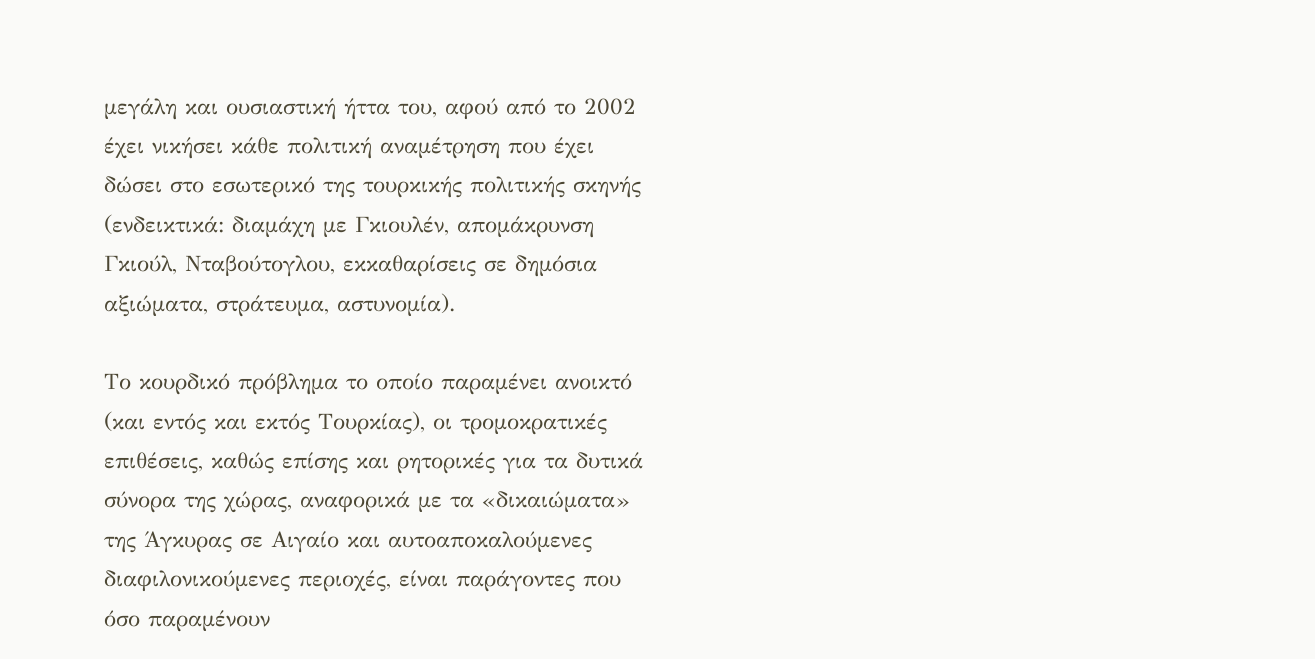μεγάλη και ουσιαστική ήττα του, αφού από το 2002 έχει νικήσει κάθε πολιτική αναμέτρηση που έχει δώσει στο εσωτερικό της τουρκικής πολιτικής σκηνής (ενδεικτικά: διαμάχη με Γκιουλέν, απομάκρυνση Γκιούλ, Νταβούτογλου, εκκαθαρίσεις σε δημόσια αξιώματα, στράτευμα, αστυνομία).

Το κουρδικό πρόβλημα το οποίο παραμένει ανοικτό (και εντός και εκτός Τουρκίας), οι τρομοκρατικές επιθέσεις, καθώς επίσης και ρητορικές για τα δυτικά σύνορα της χώρας, αναφορικά με τα «δικαιώματα» της Άγκυρας σε Αιγαίο και αυτοαποκαλούμενες διαφιλονικούμενες περιοχές, είναι παράγοντες που όσο παραμένουν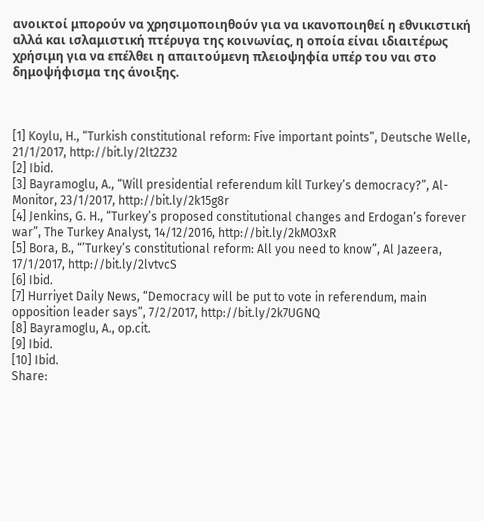ανοικτοί μπορούν να χρησιμοποιηθούν για να ικανοποιηθεί η εθνικιστική αλλά και ισλαμιστική πτέρυγα της κοινωνίας, η οποία είναι ιδιαιτέρως χρήσιμη για να επέλθει η απαιτούμενη πλειοψηφία υπέρ του ναι στο δημοψήφισμα της άνοιξης.



[1] Koylu, H., “Turkish constitutional reform: Five important points”, Deutsche Welle, 21/1/2017, http://bit.ly/2lt2Z32
[2] Ibid.
[3] Bayramoglu, A., “Will presidential referendum kill Turkey’s democracy?”, Al-Monitor, 23/1/2017, http://bit.ly/2k15g8r
[4] Jenkins, G. H., “Turkey’s proposed constitutional changes and Erdogan’s forever war”, The Turkey Analyst, 14/12/2016, http://bit.ly/2kMO3xR
[5] Bora, B., “’Turkey’s constitutional reform: All you need to know”, Al Jazeera, 17/1/2017, http://bit.ly/2lvtvcS
[6] Ibid.
[7] Hurriyet Daily News, “Democracy will be put to vote in referendum, main opposition leader says”, 7/2/2017, http://bit.ly/2k7UGNQ
[8] Bayramoglu, A., op.cit.
[9] Ibid.
[10] Ibid.
Share: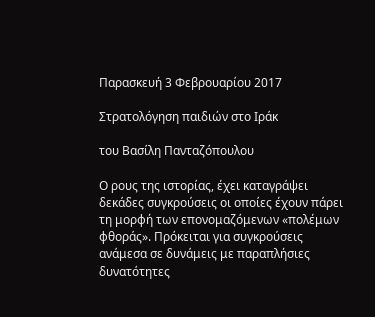Παρασκευή 3 Φεβρουαρίου 2017

Στρατολόγηση παιδιών στο Ιράκ

του Βασίλη Πανταζόπουλου

Ο ρους της ιστορίας, έχει καταγράψει δεκάδες συγκρούσεις οι οποίες έχουν πάρει τη μορφή των επονομαζόμενων «πολέμων φθοράς». Πρόκειται για συγκρούσεις ανάμεσα σε δυνάμεις με παραπλήσιες δυνατότητες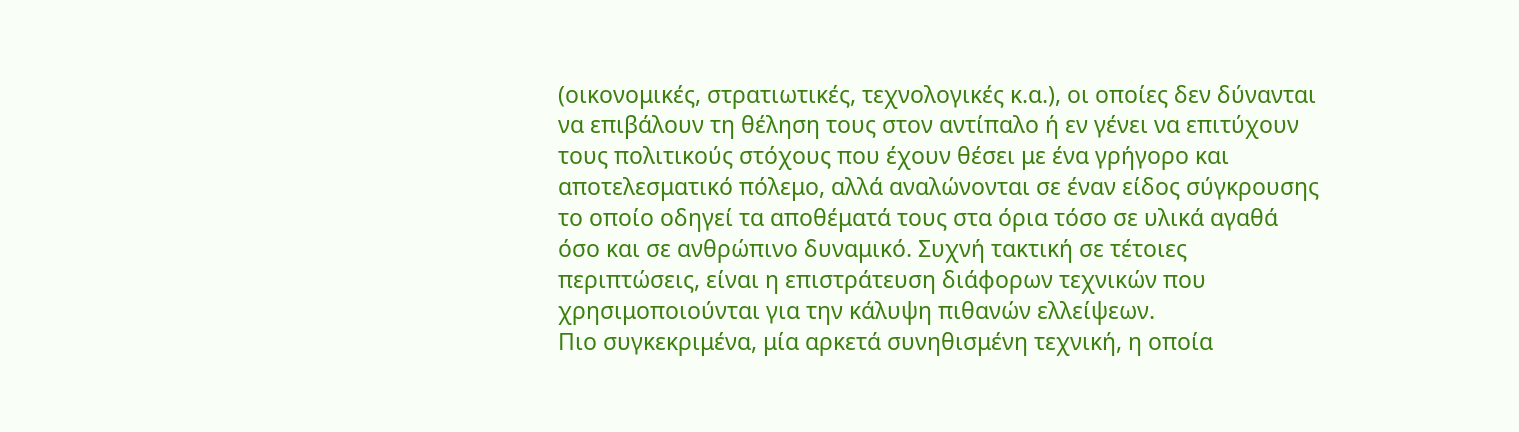(οικονομικές, στρατιωτικές, τεχνολογικές κ.α.), οι οποίες δεν δύνανται να επιβάλουν τη θέληση τους στον αντίπαλο ή εν γένει να επιτύχουν τους πολιτικούς στόχους που έχουν θέσει με ένα γρήγορο και αποτελεσματικό πόλεμο, αλλά αναλώνονται σε έναν είδος σύγκρουσης το οποίο οδηγεί τα αποθέματά τους στα όρια τόσο σε υλικά αγαθά όσο και σε ανθρώπινο δυναμικό. Συχνή τακτική σε τέτοιες περιπτώσεις, είναι η επιστράτευση διάφορων τεχνικών που χρησιμοποιούνται για την κάλυψη πιθανών ελλείψεων.
Πιο συγκεκριμένα, μία αρκετά συνηθισμένη τεχνική, η οποία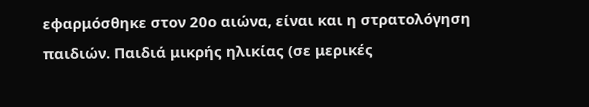εφαρμόσθηκε στον 20ο αιώνα, είναι και η στρατολόγηση παιδιών. Παιδιά μικρής ηλικίας (σε μερικές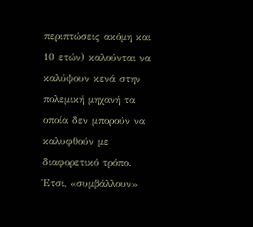περιπτώσεις ακόμη και 10 ετών) καλούνται να καλύψουν κενά στην πολεμική μηχανή τα οποία δεν μπορούν να καλυφθούν με διαφορετικό τρόπο. Έτσι, «συμβάλλουν»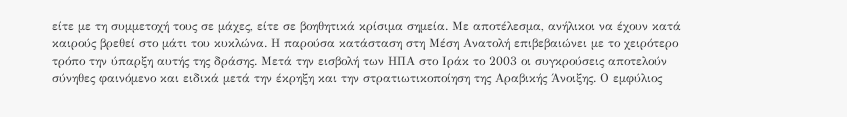είτε με τη συμμετοχή τους σε μάχες, είτε σε βοηθητικά κρίσιμα σημεία. Με αποτέλεσμα, ανήλικοι να έχουν κατά καιρούς βρεθεί στο μάτι του κυκλώνα. Η παρούσα κατάσταση στη Μέση Ανατολή επιβεβαιώνει με το χειρότερο τρόπο την ύπαρξη αυτής της δράσης. Μετά την εισβολή των ΗΠΑ στο Ιράκ το 2003 οι συγκρούσεις αποτελούν σύνηθες φαινόμενο και ειδικά μετά την έκρηξη και την στρατιωτικοποίηση της Αραβικής Άνοιξης. Ο εμφύλιος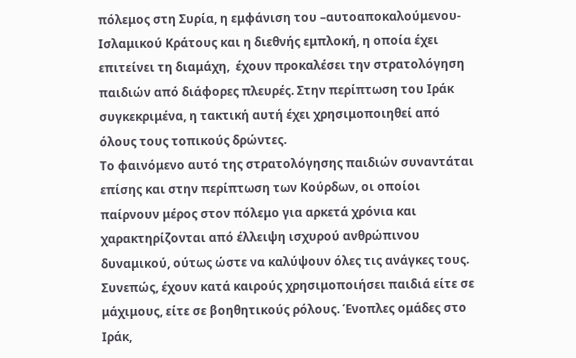πόλεμος στη Συρία, η εμφάνιση του –αυτοαποκαλούμενου- Ισλαμικού Κράτους και η διεθνής εμπλοκή, η οποία έχει επιτείνει τη διαμάχη,  έχουν προκαλέσει την στρατολόγηση παιδιών από διάφορες πλευρές. Στην περίπτωση του Ιράκ συγκεκριμένα, η τακτική αυτή έχει χρησιμοποιηθεί από όλους τους τοπικούς δρώντες.
Το φαινόμενο αυτό της στρατολόγησης παιδιών συναντάται επίσης και στην περίπτωση των Κούρδων, οι οποίοι παίρνουν μέρος στον πόλεμο για αρκετά χρόνια και χαρακτηρίζονται από έλλειψη ισχυρού ανθρώπινου δυναμικού, ούτως ώστε να καλύψουν όλες τις ανάγκες τους. Συνεπώς, έχουν κατά καιρούς χρησιμοποιήσει παιδιά είτε σε μάχιμους, είτε σε βοηθητικούς ρόλους. Ένοπλες ομάδες στο Ιράκ,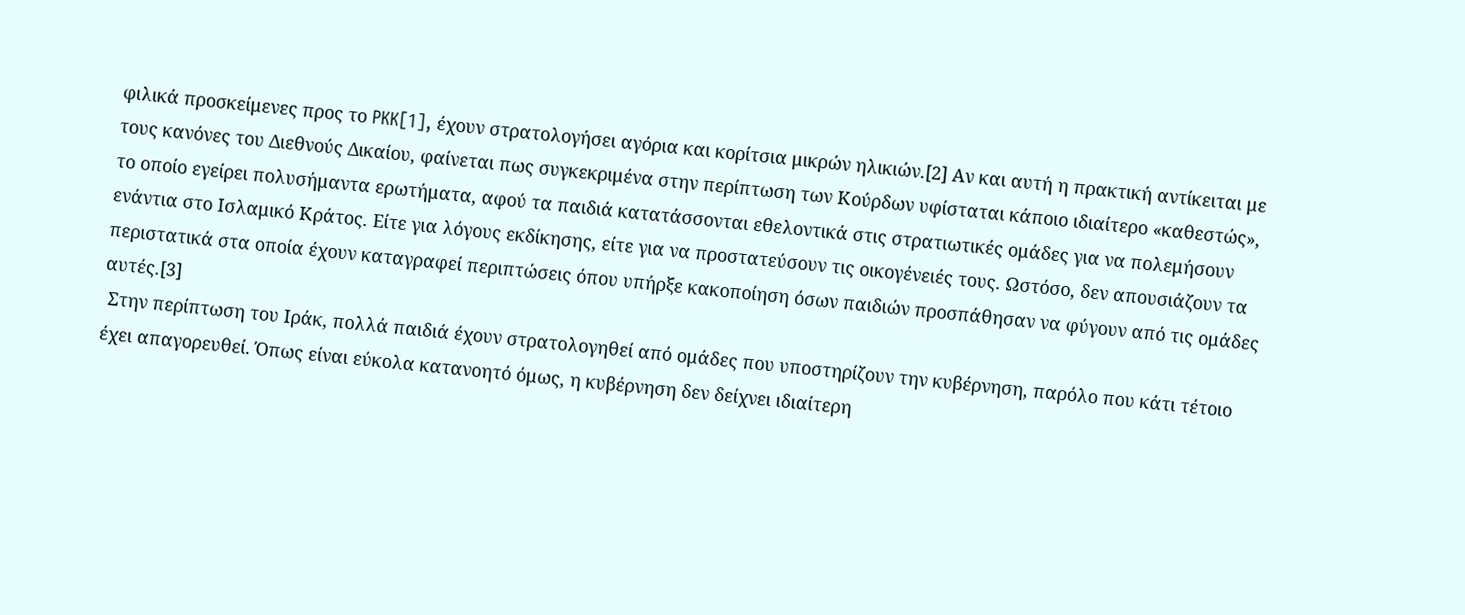φιλικά προσκείμενες προς το PKK[1], έχουν στρατολογήσει αγόρια και κορίτσια μικρών ηλικιών.[2] Αν και αυτή η πρακτική αντίκειται με τους κανόνες του Διεθνούς Δικαίου, φαίνεται πως συγκεκριμένα στην περίπτωση των Κούρδων υφίσταται κάποιο ιδιαίτερο «καθεστώς», το οποίο εγείρει πολυσήμαντα ερωτήματα, αφού τα παιδιά κατατάσσονται εθελοντικά στις στρατιωτικές ομάδες για να πολεμήσουν ενάντια στο Ισλαμικό Κράτος. Είτε για λόγους εκδίκησης, είτε για να προστατεύσουν τις οικογένειές τους. Ωστόσο, δεν απουσιάζουν τα περιστατικά στα οποία έχουν καταγραφεί περιπτώσεις όπου υπήρξε κακοποίηση όσων παιδιών προσπάθησαν να φύγουν από τις ομάδες αυτές.[3]
 Στην περίπτωση του Ιράκ, πολλά παιδιά έχουν στρατολογηθεί από ομάδες που υποστηρίζουν την κυβέρνηση, παρόλο που κάτι τέτοιο έχει απαγορευθεί. Όπως είναι εύκολα κατανοητό όμως, η κυβέρνηση δεν δείχνει ιδιαίτερη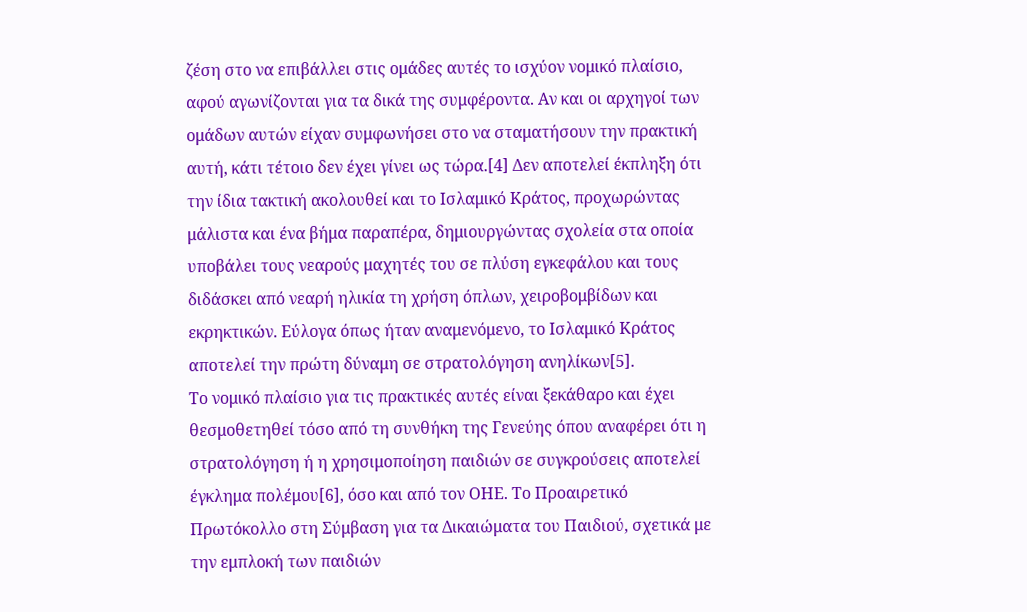ζέση στο να επιβάλλει στις ομάδες αυτές το ισχύον νομικό πλαίσιο, αφού αγωνίζονται για τα δικά της συμφέροντα. Αν και οι αρχηγοί των ομάδων αυτών είχαν συμφωνήσει στο να σταματήσουν την πρακτική αυτή, κάτι τέτοιο δεν έχει γίνει ως τώρα.[4] Δεν αποτελεί έκπληξη ότι την ίδια τακτική ακολουθεί και το Ισλαμικό Κράτος, προχωρώντας μάλιστα και ένα βήμα παραπέρα, δημιουργώντας σχολεία στα οποία υποβάλει τους νεαρούς μαχητές του σε πλύση εγκεφάλου και τους διδάσκει από νεαρή ηλικία τη χρήση όπλων, χειροβομβίδων και εκρηκτικών. Εύλογα όπως ήταν αναμενόμενο, το Ισλαμικό Κράτος αποτελεί την πρώτη δύναμη σε στρατολόγηση ανηλίκων[5].
Το νομικό πλαίσιο για τις πρακτικές αυτές είναι ξεκάθαρο και έχει θεσμοθετηθεί τόσο από τη συνθήκη της Γενεύης όπου αναφέρει ότι η στρατολόγηση ή η χρησιμοποίηση παιδιών σε συγκρούσεις αποτελεί έγκλημα πολέμου[6], όσο και από τον ΟΗΕ. Το Προαιρετικό Πρωτόκολλο στη Σύμβαση για τα Δικαιώματα του Παιδιού, σχετικά με την εμπλοκή των παιδιών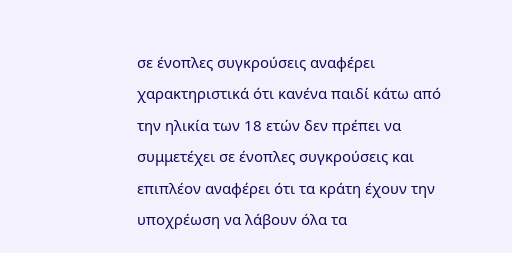σε ένοπλες συγκρούσεις αναφέρει χαρακτηριστικά ότι κανένα παιδί κάτω από την ηλικία των 18 ετών δεν πρέπει να συμμετέχει σε ένοπλες συγκρούσεις και επιπλέον αναφέρει ότι τα κράτη έχουν την υποχρέωση να λάβουν όλα τα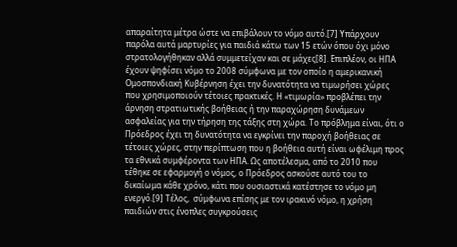απαραίτητα μέτρα ώστε να επιβάλουν το νόμο αυτό.[7] Υπάρχουν παρόλα αυτά μαρτυρίες για παιδιά κάτω των 15 ετών όπου όχι μόνο στρατολογήθηκαν αλλά συμμετείχαν και σε μάχες[8]. Επιπλέον, οι ΗΠΑ έχουν ψηφίσει νόμο το 2008 σύμφωνα με τον οποίο η αμερικανική Ομοσπονδιακή Κυβέρνηση έχει την δυνατότητα να τιμωρήσει χώρες που χρησιμοποιούν τέτοιες πρακτικές. Η «τιμωρία» προβλέπει την άρνηση στρατιωτικής βοήθειας ή την παραχώρηση δυνάμεων ασφαλείας για την τήρηση της τάξης στη χώρα. Το πρόβλημα είναι, ότι ο Πρόεδρος έχει τη δυνατότητα να εγκρίνει την παροχή βοήθειας σε τέτοιες χώρες, στην περίπτωση που η βοήθεια αυτή είναι ωφέλιμη προς τα εθνικά συμφέροντα των ΗΠΑ. Ως αποτέλεσμα, από το 2010 που τέθηκε σε εφαρμογή ο νόμος, ο Πρόεδρος ασκούσε αυτό του το δικαίωμα κάθε χρόνο, κάτι που ουσιαστικά κατέστησε το νόμο μη ενεργό.[9] Τέλος,  σύμφωνα επίσης με τον ιρακινό νόμο, η χρήση παιδιών στις ένοπλες συγκρούσεις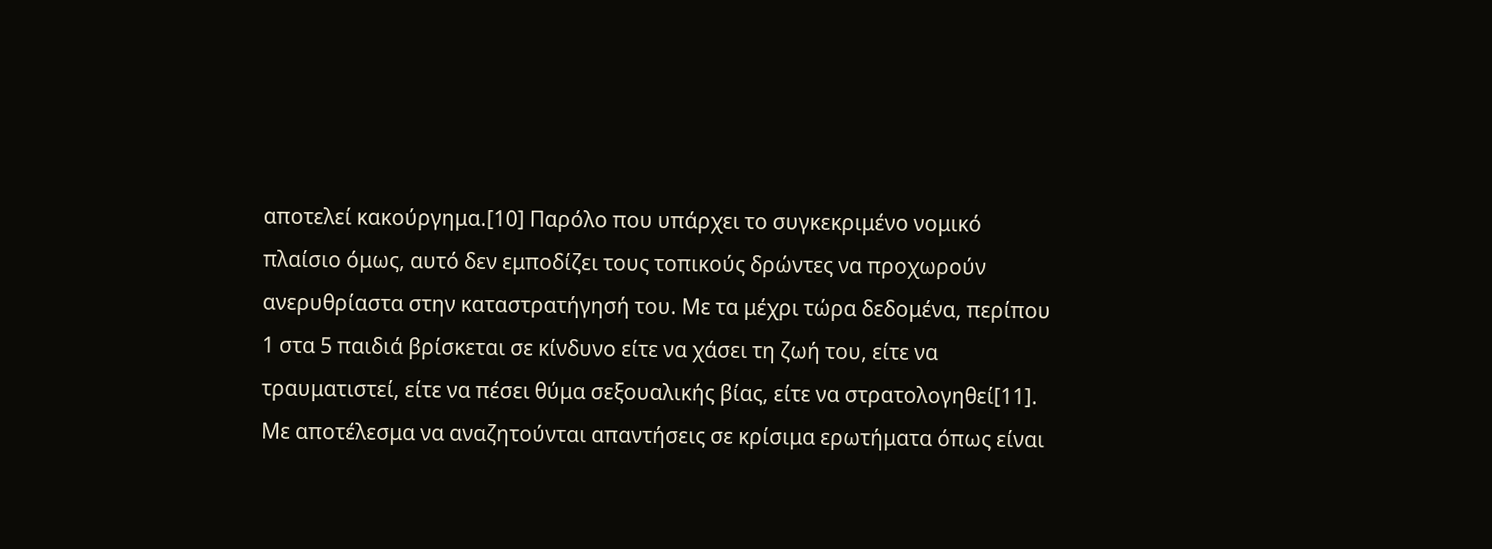αποτελεί κακούργημα.[10] Παρόλο που υπάρχει το συγκεκριμένο νομικό πλαίσιο όμως, αυτό δεν εμποδίζει τους τοπικούς δρώντες να προχωρούν ανερυθρίαστα στην καταστρατήγησή του. Με τα μέχρι τώρα δεδομένα, περίπου 1 στα 5 παιδιά βρίσκεται σε κίνδυνο είτε να χάσει τη ζωή του, είτε να τραυματιστεί, είτε να πέσει θύμα σεξουαλικής βίας, είτε να στρατολογηθεί[11].  Με αποτέλεσμα να αναζητούνται απαντήσεις σε κρίσιμα ερωτήματα όπως είναι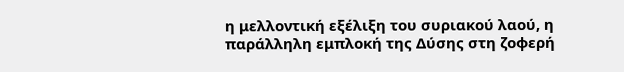η μελλοντική εξέλιξη του συριακού λαού, η παράλληλη εμπλοκή της Δύσης στη ζοφερή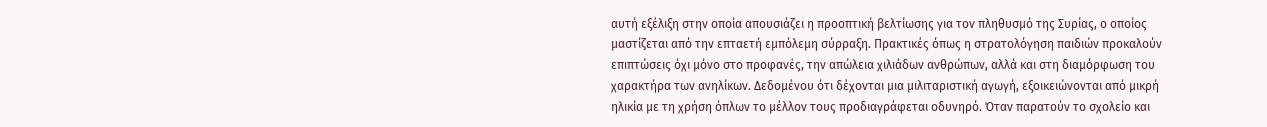αυτή εξέλιξη στην οποία απουσιάζει η προοπτική βελτίωσης για τον πληθυσμό της Συρίας, ο οποίος μαστίζεται από την επταετή εμπόλεμη σύρραξη. Πρακτικές όπως η στρατολόγηση παιδιών προκαλούν επιπτώσεις όχι μόνο στο προφανές, την απώλεια χιλιάδων ανθρώπων, αλλά και στη διαμόρφωση του χαρακτήρα των ανηλίκων. Δεδομένου ότι δέχονται μια μιλιταριστική αγωγή, εξοικειώνονται από μικρή ηλικία με τη χρήση όπλων το μέλλον τους προδιαγράφεται οδυνηρό. Όταν παρατούν το σχολείο και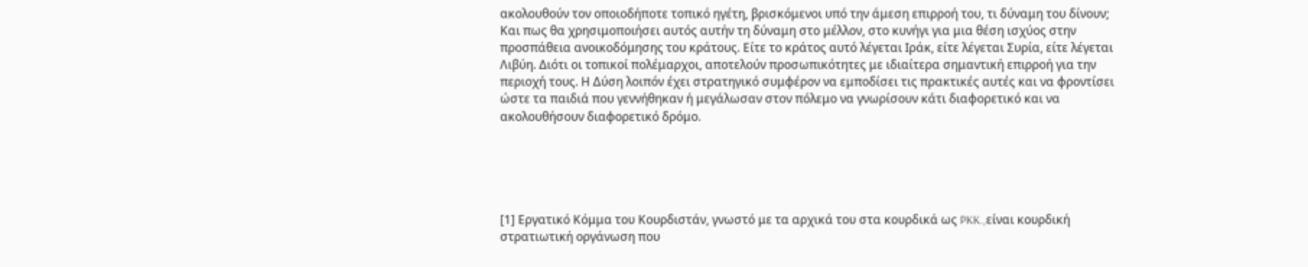ακολουθούν τον οποιοδήποτε τοπικό ηγέτη, βρισκόμενοι υπό την άμεση επιρροή του, τι δύναμη του δίνουν; Και πως θα χρησιμοποιήσει αυτός αυτήν τη δύναμη στο μέλλον, στο κυνήγι για μια θέση ισχύος στην προσπάθεια ανοικοδόμησης του κράτους. Είτε το κράτος αυτό λέγεται Ιράκ, είτε λέγεται Συρία, είτε λέγεται Λιβύη. Διότι οι τοπικοί πολέμαρχοι, αποτελούν προσωπικότητες με ιδιαίτερα σημαντική επιρροή για την περιοχή τους. Η Δύση λοιπόν έχει στρατηγικό συμφέρον να εμποδίσει τις πρακτικές αυτές και να φροντίσει ώστε τα παιδιά που γεννήθηκαν ή μεγάλωσαν στον πόλεμο να γνωρίσουν κάτι διαφορετικό και να ακολουθήσουν διαφορετικό δρόμο.





[1] Εργατικό Κόμμα του Κουρδιστάν, γνωστό με τα αρχικά του στα κουρδικά ως PKK.,είναι κουρδική στρατιωτική οργάνωση που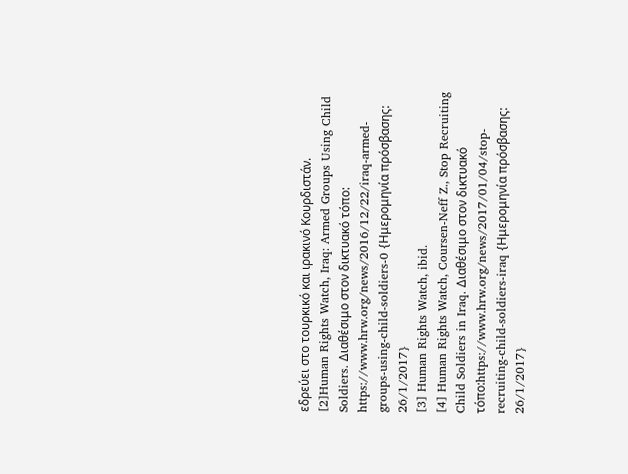εδρεύει στο τουρκικό και ιρακινό Κουρδιστάν.
[2]Human Rights Watch, Iraq: Armed Groups Using Child Soldiers. Διαθέσιμο στον δικτυακό τόπο: https://www.hrw.org/news/2016/12/22/iraq-armed-groups-using-child-soldiers-0 {Ημερομηνία πρόσβασης: 26/1/2017}
[3] Human Rights Watch, ibid.
[4] Human Rights Watch, Coursen-Neff Z., Stop Recruiting Child Soldiers in Iraq. Διαθέσιμο στον δικτυακό τόπο:https://www.hrw.org/news/2017/01/04/stop-recruiting-child-soldiers-iraq {Ημερομηνία πρόσβασης: 26/1/2017}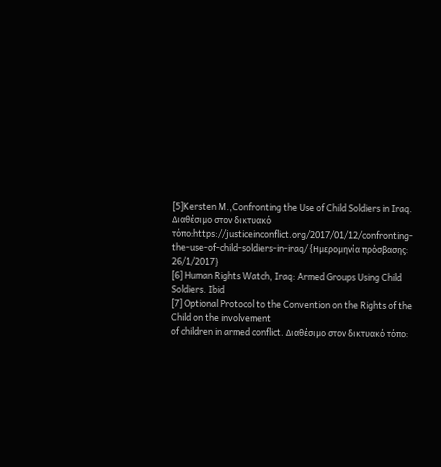[5]Kersten M.,Confronting the Use of Child Soldiers in Iraq. Διαθέσιμο στον δικτυακό τόπο:https://justiceinconflict.org/2017/01/12/confronting-the-use-of-child-soldiers-in-iraq/ {Ημερομηνία πρόσβασης: 26/1/2017}
[6] Human Rights Watch, Iraq: Armed Groups Using Child Soldiers. Ibid
[7] Optional Protocol to the Convention on the Rights of the Child on the involvement
of children in armed conflict. Διαθέσιμο στον δικτυακό τόπο: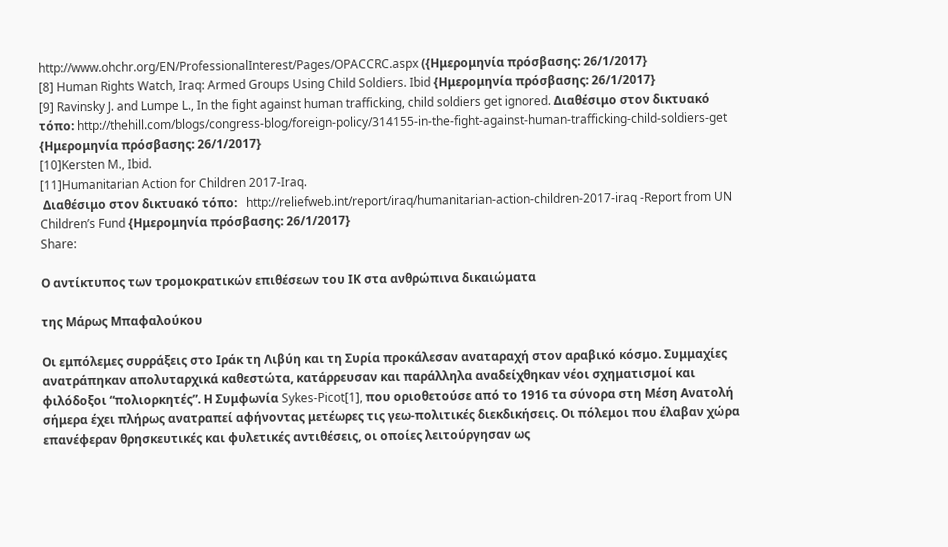http://www.ohchr.org/EN/ProfessionalInterest/Pages/OPACCRC.aspx ({Ημερομηνία πρόσβασης: 26/1/2017}
[8] Human Rights Watch, Iraq: Armed Groups Using Child Soldiers. Ibid {Ημερομηνία πρόσβασης: 26/1/2017}
[9] Ravinsky J. and Lumpe L., In the fight against human trafficking, child soldiers get ignored. Διαθέσιμο στον δικτυακό τόπο: http://thehill.com/blogs/congress-blog/foreign-policy/314155-in-the-fight-against-human-trafficking-child-soldiers-get {Ημερομηνία πρόσβασης: 26/1/2017}
[10]Kersten M., Ibid.
[11]Humanitarian Action for Children 2017-Iraq.
 Διαθέσιμο στον δικτυακό τόπο:   http://reliefweb.int/report/iraq/humanitarian-action-children-2017-iraq -Report from UN Children’s Fund {Ημερομηνία πρόσβασης: 26/1/2017}
Share:

Ο αντίκτυπος των τρομοκρατικών επιθέσεων του ΙΚ στα ανθρώπινα δικαιώματα

της Μάρως Μπαφαλούκου

Οι εμπόλεμες συρράξεις στο Ιράκ τη Λιβύη και τη Συρία προκάλεσαν αναταραχή στον αραβικό κόσμο. Συμμαχίες ανατράπηκαν απολυταρχικά καθεστώτα, κατάρρευσαν και παράλληλα αναδείχθηκαν νέοι σχηματισμοί και φιλόδοξοι “πολιορκητές”. Η Συμφωνία Sykes-Picot[1], που οριοθετούσε από το 1916 τα σύνορα στη Μέση Ανατολή σήμερα έχει πλήρως ανατραπεί αφήνοντας μετέωρες τις γεω-πολιτικές διεκδικήσεις. Οι πόλεμοι που έλαβαν χώρα επανέφεραν θρησκευτικές και φυλετικές αντιθέσεις, οι οποίες λειτούργησαν ως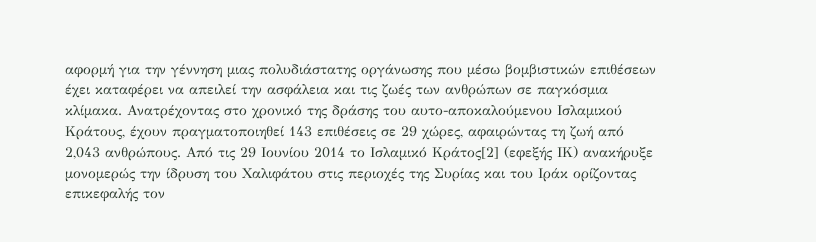αφορμή για την γέννηση μιας πολυδιάστατης οργάνωσης που μέσω βομβιστικών επιθέσεων έχει καταφέρει να απειλεί την ασφάλεια και τις ζωές των ανθρώπων σε παγκόσμια κλίμακα. Ανατρέχοντας στο χρονικό της δράσης του αυτο-αποκαλούμενου Ισλαμικού Κράτους, έχουν πραγματοποιηθεί 143 επιθέσεις σε 29 χώρες, αφαιρώντας τη ζωή από 2,043 ανθρώπους. Από τις 29 Ιουνίου 2014 το Ισλαμικό Κράτος[2] (εφεξής ΙΚ) ανακήρυξε μονομερώς την ίδρυση του Χαλιφάτου στις περιοχές της Συρίας και του Ιράκ ορίζοντας επικεφαλής τον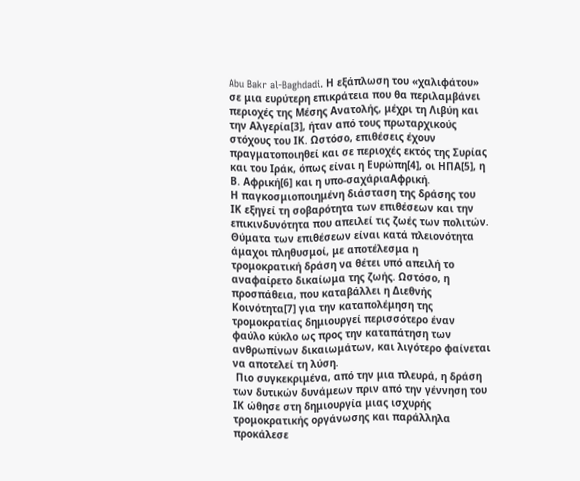Abu Bakr al-Baghdadi. Η εξάπλωση του «χαλιφάτου» σε μια ευρύτερη επικράτεια που θα περιλαμβάνει περιοχές της Μέσης Ανατολής, μέχρι τη Λιβύη και την Αλγερία[3], ήταν από τους πρωταρχικούς στόχους του ΙΚ. Ωστόσο, επιθέσεις έχουν πραγματοποιηθεί και σε περιοχές εκτός της Συρίας και του Ιράκ, όπως είναι η Ευρώπη[4], οι ΗΠΑ[5], η Β. Αφρική[6] και η υπο-σαχάριαΑφρική.
Η παγκοσμιοποιημένη διάσταση της δράσης του ΙΚ εξηγεί τη σοβαρότητα των επιθέσεων και την επικινδυνότητα που απειλεί τις ζωές των πολιτών. Θύματα των επιθέσεων είναι κατά πλειονότητα άμαχοι πληθυσμοί, με αποτέλεσμα η τρομοκρατική δράση να θέτει υπό απειλή το αναφαίρετο δικαίωμα της ζωής. Ωστόσο, η  προσπάθεια, που καταβάλλει η Διεθνής Κοινότητα[7] για την καταπολέμηση της τρομοκρατίας δημιουργεί περισσότερο έναν φαύλο κύκλο ως προς την καταπάτηση των ανθρωπίνων δικαιωμάτων, και λιγότερο φαίνεται να αποτελεί τη λύση.
 Πιο συγκεκριμένα, από την μια πλευρά, η δράση των δυτικών δυνάμεων πριν από την γέννηση του ΙΚ ώθησε στη δημιουργία μιας ισχυρής τρομοκρατικής οργάνωσης και παράλληλα προκάλεσε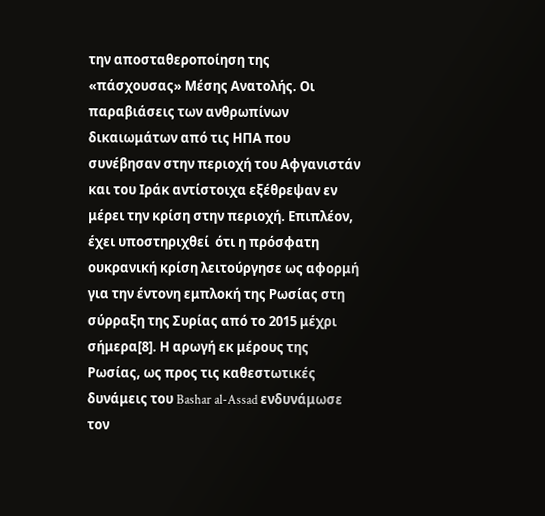την αποσταθεροποίηση της «πάσχουσας» Μέσης Ανατολής. Οι παραβιάσεις των ανθρωπίνων δικαιωμάτων από τις ΗΠΑ που συνέβησαν στην περιοχή του Αφγανιστάν και του Ιράκ αντίστοιχα εξέθρεψαν εν μέρει την κρίση στην περιοχή. Επιπλέον, έχει υποστηριχθεί  ότι η πρόσφατη ουκρανική κρίση λειτούργησε ως αφορμή για την έντονη εμπλοκή της Ρωσίας στη σύρραξη της Συρίας από το 2015 μέχρι σήμερα[8]. Η αρωγή εκ μέρους της Ρωσίας, ως προς τις καθεστωτικές δυνάμεις του Bashar al-Assad ενδυνάμωσε τον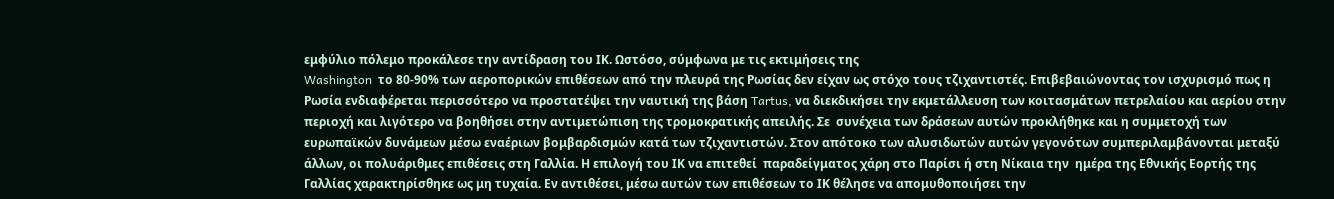εμφύλιο πόλεμο προκάλεσε την αντίδραση του ΙΚ. Ωστόσο, σύμφωνα με τις εκτιμήσεις της
Washington  το 80-90% των αεροπορικών επιθέσεων από την πλευρά της Ρωσίας δεν είχαν ως στόχο τους τζιχαντιστές. Επιβεβαιώνοντας τον ισχυρισμό πως η Ρωσία ενδιαφέρεται περισσότερο να προστατέψει την ναυτική της βάση Tartus, να διεκδικήσει την εκμετάλλευση των κοιτασμάτων πετρελαίου και αερίου στην περιοχή και λιγότερο να βοηθήσει στην αντιμετώπιση της τρομοκρατικής απειλής. Σε  συνέχεια των δράσεων αυτών προκλήθηκε και η συμμετοχή των ευρωπαϊκών δυνάμεων μέσω εναέριων βομβαρδισμών κατά των τζιχαντιστών. Στον απότοκο των αλυσιδωτών αυτών γεγονότων συμπεριλαμβάνονται μεταξύ άλλων, οι πολυάριθμες επιθέσεις στη Γαλλία. Η επιλογή του ΙΚ να επιτεθεί  παραδείγματος χάρη στο Παρίσι ή στη Νίκαια την  ημέρα της Εθνικής Εορτής της Γαλλίας χαρακτηρίσθηκε ως μη τυχαία. Εν αντιθέσει, μέσω αυτών των επιθέσεων το ΙΚ θέλησε να απομυθοποιήσει την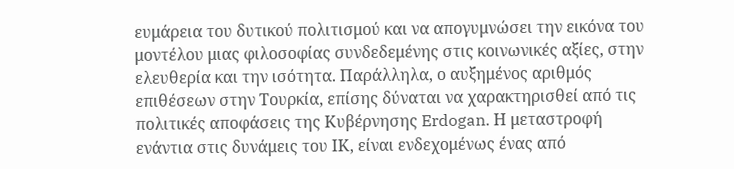ευμάρεια του δυτικού πολιτισμού και να απογυμνώσει την εικόνα του μοντέλου μιας φιλοσοφίας συνδεδεμένης στις κοινωνικές αξίες, στην ελευθερία και την ισότητα. Παράλληλα, ο αυξημένος αριθμός επιθέσεων στην Τουρκία, επίσης δύναται να χαρακτηρισθεί από τις πολιτικές αποφάσεις της Κυβέρνησης Erdogan. Η μεταστροφή ενάντια στις δυνάμεις του ΙΚ, είναι ενδεχομένως ένας από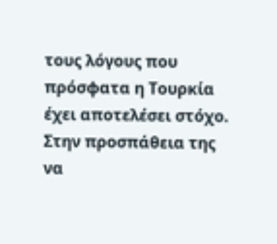τους λόγους που πρόσφατα η Τουρκία έχει αποτελέσει στόχο. Στην προσπάθεια της να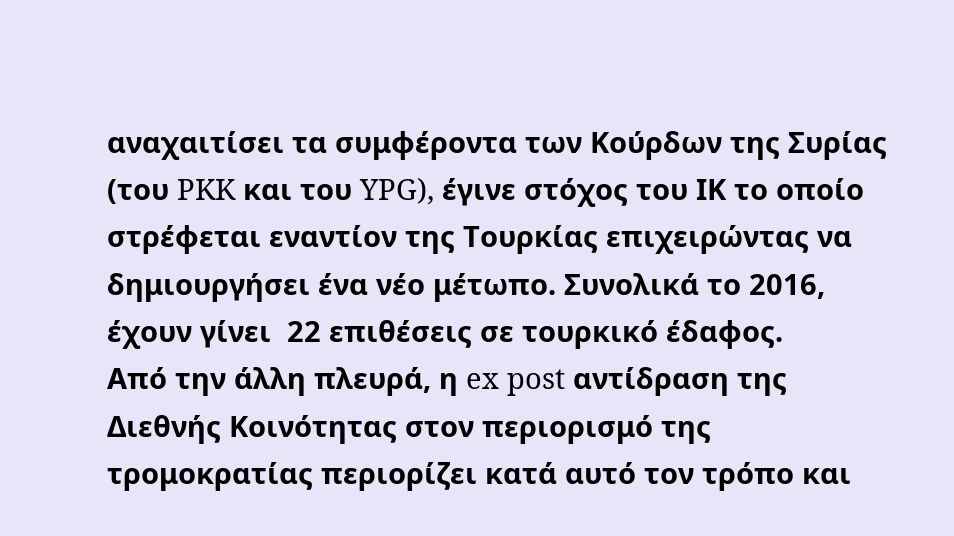αναχαιτίσει τα συμφέροντα των Κούρδων της Συρίας (του PKK και του YPG), έγινε στόχος του ΙΚ το οποίο στρέφεται εναντίον της Τουρκίας επιχειρώντας να δημιουργήσει ένα νέο μέτωπο. Συνολικά το 2016, έχουν γίνει  22 επιθέσεις σε τουρκικό έδαφος.
Από την άλλη πλευρά, η ex post αντίδραση της Διεθνής Κοινότητας στον περιορισμό της τρομοκρατίας περιορίζει κατά αυτό τον τρόπο και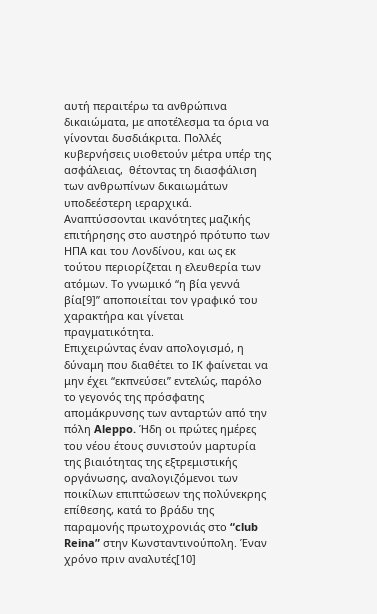αυτή περαιτέρω τα ανθρώπινα δικαιώματα, με αποτέλεσμα τα όρια να γίνονται δυσδιάκριτα. Πολλές κυβερνήσεις υιοθετούν μέτρα υπέρ της ασφάλειας,  θέτοντας τη διασφάλιση των ανθρωπίνων δικαιωμάτων υποδεέστερη ιεραρχικά. Αναπτύσσονται ικανότητες μαζικής επιτήρησης στο αυστηρό πρότυπο των ΗΠΑ και του Λονδίνου, και ως εκ τούτου περιορίζεται η ελευθερία των ατόμων. Το γνωμικό “η βία γεννά βία[9]” αποποιείται τον γραφικό του χαρακτήρα και γίνεται πραγματικότητα.
Επιχειρώντας έναν απολογισμό, η δύναμη που διαθέτει το ΙΚ φαίνεται να μην έχει “εκπνεύσει” εντελώς, παρόλο το γεγονός της πρόσφατης απομάκρυνσης των ανταρτών από την πόλη Aleppo. Ήδη οι πρώτες ημέρες του νέου έτους συνιστούν μαρτυρία της βιαιότητας της εξτρεμιστικής οργάνωσης, αναλογιζόμενοι των ποικίλων επιπτώσεων της πολύνεκρης επίθεσης, κατά το βράδυ της παραμονής πρωτοχρονιάς στο “club Reina” στην Κωνσταντινούπολη. Έναν χρόνο πριν αναλυτές[10]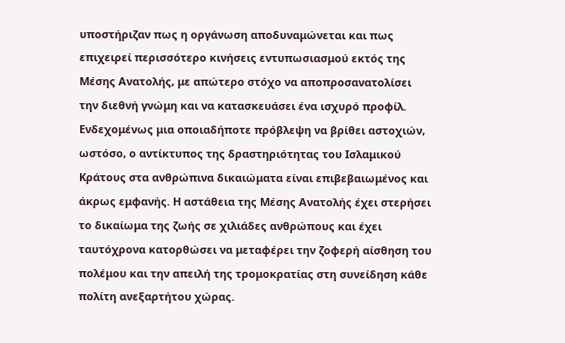υποστήριζαν πως η οργάνωση αποδυναμώνεται και πως επιχειρεί περισσότερο κινήσεις εντυπωσιασμού εκτός της Μέσης Ανατολής, με απώτερο στόχο να αποπροσανατολίσει την διεθνή γνώμη και να κατασκευάσει ένα ισχυρό προφίλ. Ενδεχομένως μια οποιαδήποτε πρόβλεψη να βρίθει αστοχιών, ωστόσο, ο αντίκτυπος της δραστηριότητας του Ισλαμικού Κράτους στα ανθρώπινα δικαιώματα είναι επιβεβαιωμένος και άκρως εμφανής. Η αστάθεια της Μέσης Ανατολής έχει στερήσει το δικαίωμα της ζωής σε χιλιάδες ανθρώπους και έχει ταυτόχρονα κατορθώσει να μεταφέρει την ζοφερή αίσθηση του πολέμου και την απειλή της τρομοκρατίας στη συνείδηση κάθε πολίτη ανεξαρτήτου χώρας.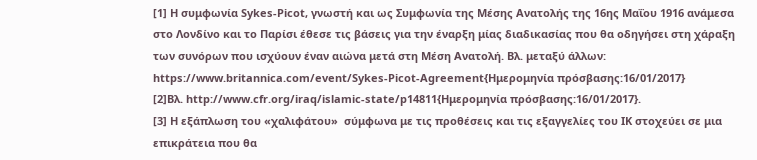[1] Η συμφωνία Sykes-Picot, γνωστή και ως Συμφωνία της Μέσης Ανατολής της 16ης Μαΐου 1916 ανάμεσα στο Λονδίνο και το Παρίσι έθεσε τις βάσεις για την έναρξη μίας διαδικασίας που θα οδηγήσει στη χάραξη των συνόρων που ισχύουν έναν αιώνα μετά στη Μέση Ανατολή. Βλ. μεταξύ άλλων: https://www.britannica.com/event/Sykes-Picot-Agreement{Ημερομηνία πρόσβασης:16/01/2017}
[2]Βλ. http://www.cfr.org/iraq/islamic-state/p14811{Ημερομηνία πρόσβασης:16/01/2017}.
[3] Η εξάπλωση του «χαλιφάτου»  σύμφωνα με τις προθέσεις και τις εξαγγελίες του ΙΚ στοχεύει σε μια επικράτεια που θα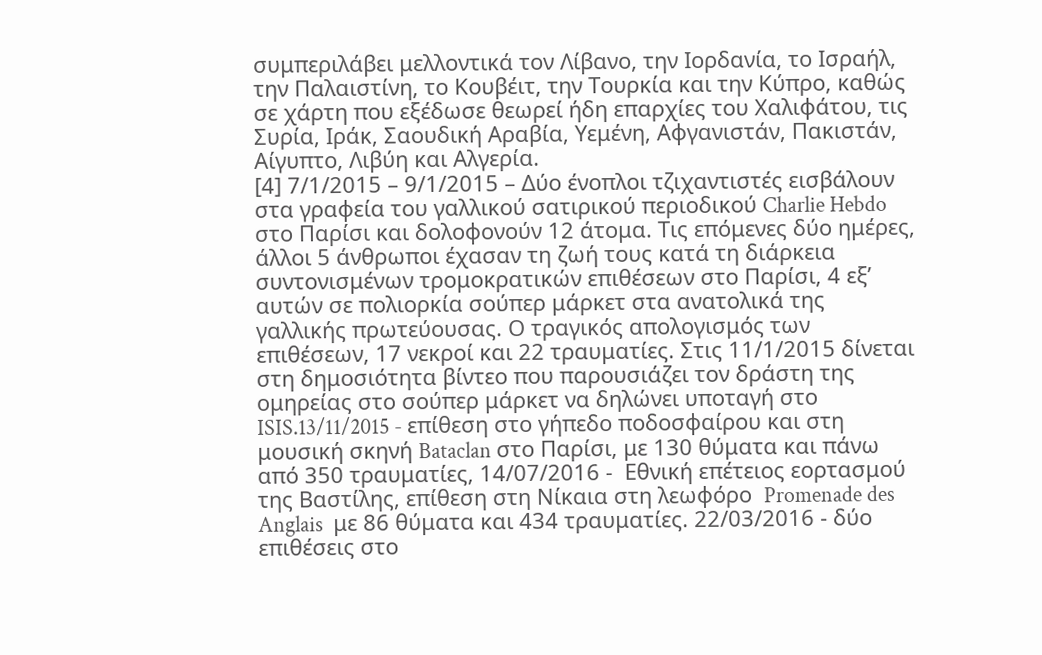συμπεριλάβει μελλοντικά τον Λίβανο, την Ιορδανία, το Ισραήλ, την Παλαιστίνη, το Κουβέιτ, την Τουρκία και την Κύπρο, καθώς σε χάρτη που εξέδωσε θεωρεί ήδη επαρχίες του Χαλιφάτου, τις Συρία, Ιράκ, Σαουδική Αραβία, Υεμένη, Αφγανιστάν, Πακιστάν, Αίγυπτο, Λιβύη και Αλγερία.
[4] 7/1/2015 – 9/1/2015 – Δύο ένοπλοι τζιχαντιστές εισβάλουν στα γραφεία του γαλλικού σατιρικού περιοδικού Charlie Hebdo στο Παρίσι και δολοφονούν 12 άτομα. Τις επόμενες δύο ημέρες, άλλοι 5 άνθρωποι έχασαν τη ζωή τους κατά τη διάρκεια συντονισμένων τρομοκρατικών επιθέσεων στο Παρίσι, 4 εξ’ αυτών σε πολιορκία σούπερ μάρκετ στα ανατολικά της γαλλικής πρωτεύουσας. Ο τραγικός απολογισμός των επιθέσεων, 17 νεκροί και 22 τραυματίες. Στις 11/1/2015 δίνεται στη δημοσιότητα βίντεο που παρουσιάζει τον δράστη της ομηρείας στο σούπερ μάρκετ να δηλώνει υποταγή στο ISIS.13/11/2015 - επίθεση στο γήπεδο ποδοσφαίρου και στη μουσική σκηνή Bataclan στο Παρίσι, με 130 θύματα και πάνω από 350 τραυματίες, 14/07/2016 -  Εθνική επέτειος εορτασμού της Βαστίλης, επίθεση στη Νίκαια στη λεωφόρο  Promenade des Anglais  με 86 θύματα και 434 τραυματίες. 22/03/2016 - δύο επιθέσεις στο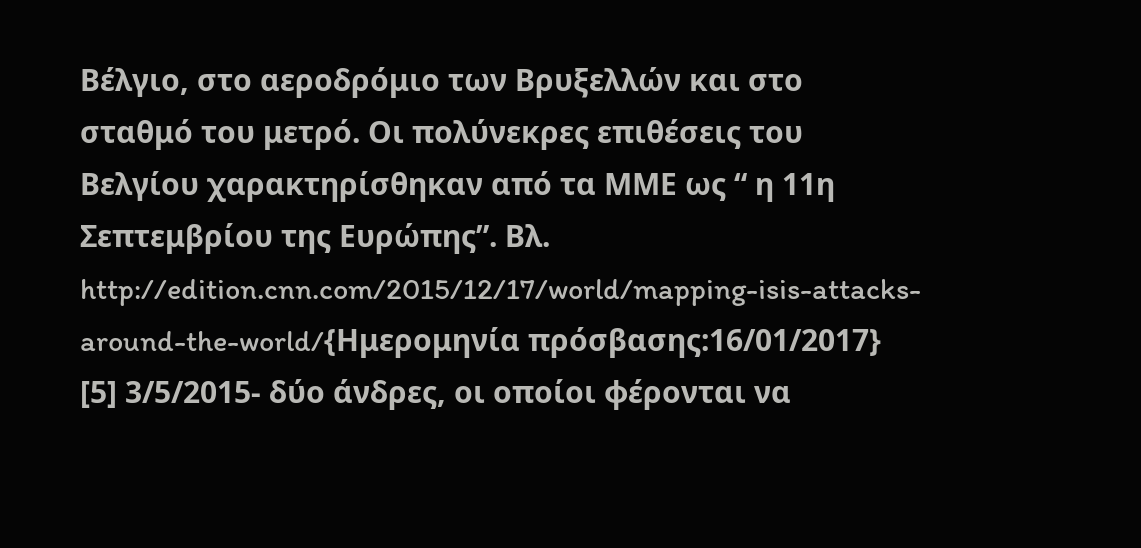Βέλγιο, στο αεροδρόμιο των Βρυξελλών και στο σταθμό του μετρό. Οι πολύνεκρες επιθέσεις του Βελγίου χαρακτηρίσθηκαν από τα ΜΜΕ ως “ η 11η Σεπτεμβρίου της Ευρώπης”. Βλ. http://edition.cnn.com/2015/12/17/world/mapping-isis-attacks-around-the-world/{Ημερομηνία πρόσβασης:16/01/2017}
[5] 3/5/2015- δύο άνδρες, οι οποίοι φέρονται να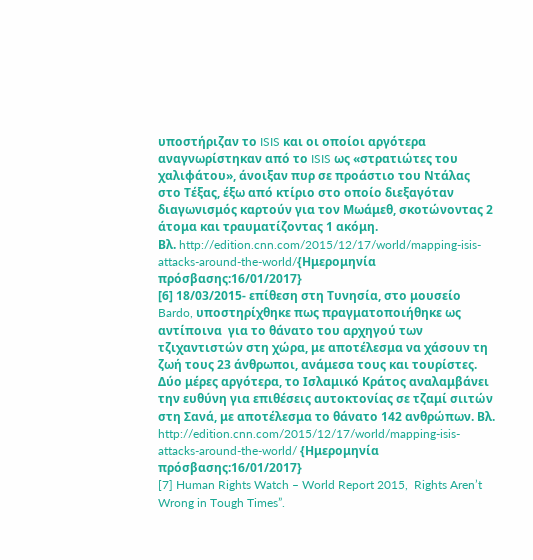υποστήριζαν το ISIS και οι οποίοι αργότερα αναγνωρίστηκαν από το ISIS ως «στρατιώτες του χαλιφάτου», άνοιξαν πυρ σε προάστιο του Ντάλας στο Τέξας, έξω από κτίριο στο οποίο διεξαγόταν διαγωνισμός καρτούν για τον Μωάμεθ, σκοτώνοντας 2 άτομα και τραυματίζοντας 1 ακόμη.
Βλ. http://edition.cnn.com/2015/12/17/world/mapping-isis-attacks-around-the-world/{Ημερομηνία πρόσβασης:16/01/2017}
[6] 18/03/2015- επίθεση στη Τυνησία, στο μουσείο Bardo, υποστηρίχθηκε πως πραγματοποιήθηκε ως αντίποινα  για το θάνατο του αρχηγού των τζιχαντιστών στη χώρα, με αποτέλεσμα να χάσουν τη ζωή τους 23 άνθρωποι, ανάμεσα τους και τουρίστες. Δύο μέρες αργότερα, το Ισλαμικό Κράτος αναλαμβάνει την ευθύνη για επιθέσεις αυτοκτονίας σε τζαμί σιιτών στη Σανά, με αποτέλεσμα το θάνατο 142 ανθρώπων. Βλ. http://edition.cnn.com/2015/12/17/world/mapping-isis-attacks-around-the-world/ {Ημερομηνία πρόσβασης:16/01/2017}
[7] Human Rights Watch – World Report 2015,  Rights Aren’t Wrong in Tough Times”.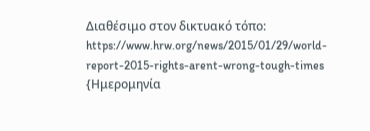Διαθέσιμο στον δικτυακό τόπο: https://www.hrw.org/news/2015/01/29/world-report-2015-rights-arent-wrong-tough-times {Ημερομηνία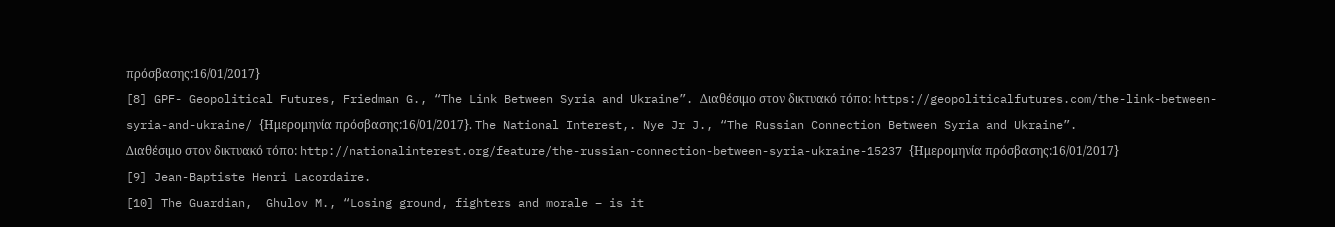πρόσβασης:16/01/2017}
[8] GPF- Geopolitical Futures, Friedman G., “The Link Between Syria and Ukraine”. Διαθέσιμο στον δικτυακό τόπο: https://geopoliticalfutures.com/the-link-between-syria-and-ukraine/ {Ημερομηνία πρόσβασης:16/01/2017}. The National Interest,. Nye Jr J., “The Russian Connection Between Syria and Ukraine”.
Διαθέσιμο στον δικτυακό τόπο: http://nationalinterest.org/feature/the-russian-connection-between-syria-ukraine-15237 {Ημερομηνία πρόσβασης:16/01/2017}
[9] Jean-Baptiste Henri Lacordaire.
[10] The Guardian,  Ghulov M., “Losing ground, fighters and morale – is it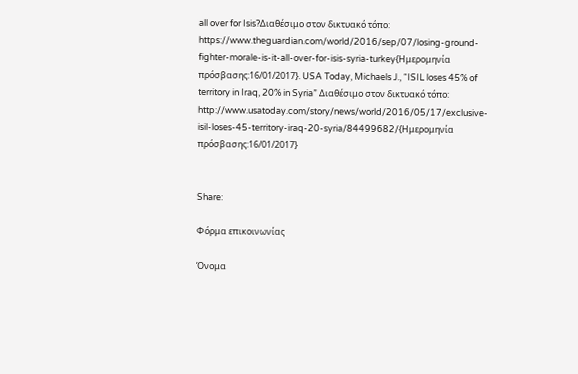all over for Isis?Διαθέσιμο στον δικτυακό τόπο: https://www.theguardian.com/world/2016/sep/07/losing-ground-fighter-morale-is-it-all-over-for-isis-syria-turkey{Ημερομηνία πρόσβασης:16/01/2017}. USA Today, Michaels J., “ISIL loses 45% of territory in Iraq, 20% in Syria” Διαθέσιμο στον δικτυακό τόπο: http://www.usatoday.com/story/news/world/2016/05/17/exclusive-isil-loses-45-territory-iraq-20-syria/84499682/{Ημερομηνία πρόσβασης:16/01/2017}


Share:

Φόρμα επικοινωνίας

Όνομα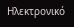Ηλεκτρονικό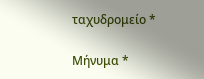ταχυδρομείο *

Μήνυμα *